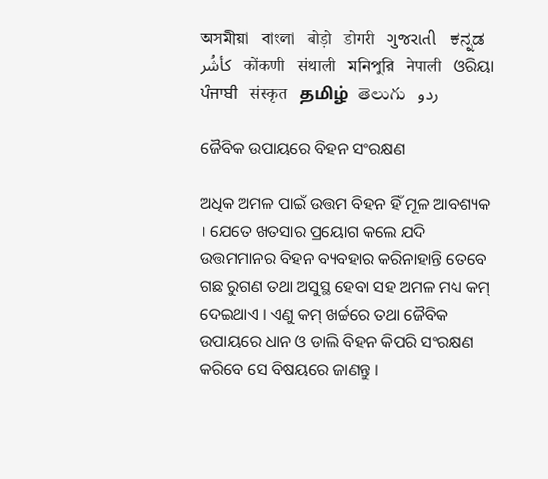অসমীয়া   বাংলা   बोड़ो   डोगरी   ગુજરાતી   ಕನ್ನಡ   كأشُر   कोंकणी   संथाली   মনিপুরি   नेपाली   ଓରିୟା   ਪੰਜਾਬੀ   संस्कृत   தமிழ்  తెలుగు   ردو

ଜୈବିକ ଉପାୟରେ ବିହନ ସଂରକ୍ଷଣ

ଅଧିକ ଅମଳ ପାଇଁ ଉତ୍ତମ ବିହନ ହିଁ ମୂଳ ଆବଶ୍ୟକ । ଯେତେ ଖତସାର ପ୍ରୟୋଗ କଲେ ଯଦି ଉତ୍ତମମାନର ବିହନ ବ୍ୟବହାର କରିନାହାନ୍ତି ତେବେ ଗଛ ରୁଗଣ ତଥା ଅସୁସ୍ଥ ହେବା ସହ ଅମଳ ମଧ୍ୟ କମ୍ ଦେଇଥାଏ । ଏଣୁ କମ୍ ଖର୍ଚ୍ଚରେ ତଥା ଜୈବିକ ଉପାୟରେ ଧାନ ଓ ଡାଲି ବିହନ କିପରି ସଂରକ୍ଷଣ କରିବେ ସେ ବିଷୟରେ ଜାଣନ୍ତୁ ।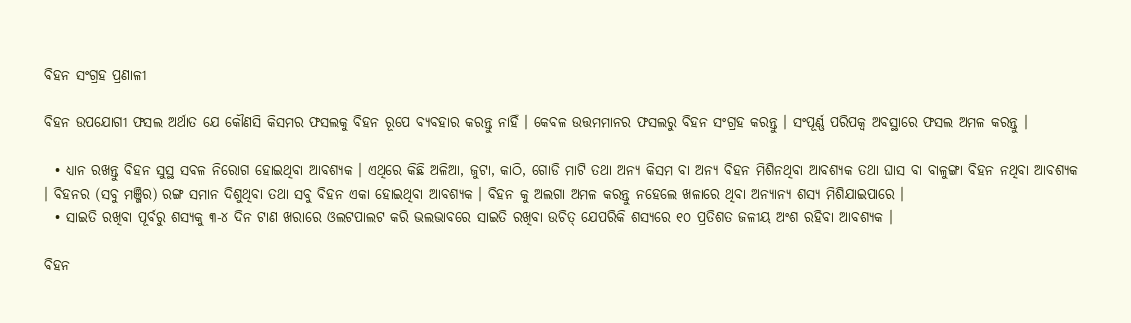ବିହନ ସଂଗ୍ରହ ପ୍ରଣାଳୀ

ବିହନ ଉପଯୋଗୀ ଫସଲ ଅର୍ଥାତ ଯେ କୌଣସି କିସମର ଫସଲକୁ ବିହନ ରୂପେ ବ୍ୟବହାର କରନ୍ତୁ ନାହିଁ । କେବଳ ଉତ୍ତମମାନର ଫସଲରୁ ବିହନ ସଂଗ୍ରହ କରନ୍ତୁ । ସଂପୂର୍ଣ୍ଣ ପରିପକ୍ଵ ଅବସ୍ଥାରେ ଫସଲ ଅମଳ କରନ୍ତୁ ।

  • ଧ୍ୟାନ ରଖନ୍ତୁ ବିହନ ସୁସ୍ଥ ସବଳ ନିରୋଗ ହୋଇଥିବା ଆବଶ୍ୟକ । ଏଥିରେ କିଛି ଅଳିଆ, ଜୁଟା, କାଠି, ଗୋଡି ମାଟି ତଥା ଅନ୍ୟ କିସମ ବା ଅନ୍ୟ ବିହନ ମିଶିନଥିବା ଆବଶ୍ୟକ ତଥା ଘାସ ବା ବାଳୁଙ୍ଗା ବିହନ ନଥିବା ଆବଶ୍ୟକ । ବିହନର (ସବୁ ମଞ୍ଜିର) ରଙ୍ଗ ସମାନ ଦିଶୁଥିବା ତଥା ସବୁ ବିହନ ଏକା ହୋଇଥିବା ଆବଶ୍ୟକ । ବିହନ କୁ ଅଲଗା ଅମଳ କରନ୍ତୁ ନହେଲେ ଖଳାରେ ଥିବା ଅନ୍ୟାନ୍ୟ ଶସ୍ୟ ମିଶିଯାଇପାରେ ।
  • ସାଇତି ରଖିବା ପୂର୍ବରୁ ଶସ୍ୟକୁ ୩-୪ ଦିନ ଟାଣ ଖରାରେ ଓଲଟପାଲଟ କରି ଭଲଭାବରେ ସାଇତି ରଖିବା ଉଚିତ୍ ଯେପରିକି ଶସ୍ୟରେ ୧୦ ପ୍ରତିଶତ ଜଳୀୟ ଅଂଶ ରହିବା ଆବଶ୍ୟକ ।

ବିହନ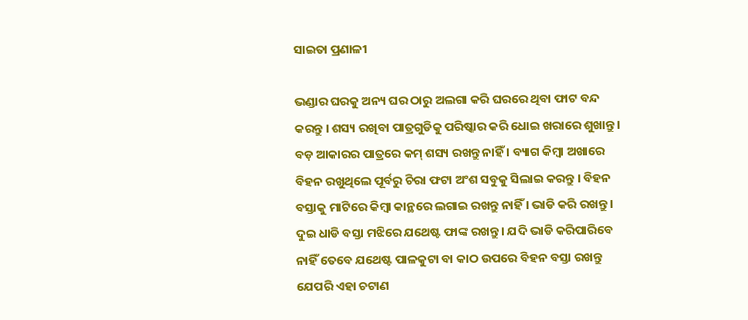ସାଇତା ପ୍ରଣାଳୀ

ଭଣ୍ଡାର ଘରକୁ ଅନ୍ୟ ଘର ଠାରୁ ଅଲଗା କରି ଘରରେ ଥିବା ଫାଟ ବନ୍ଦ କରନ୍ତୁ । ଶସ୍ୟ ରଖିବା ପାତ୍ରଗୁଡିକୁ ପରିଷ୍କାର କରି ଧୋଇ ଖରାରେ ଶୁଖାନ୍ତୁ । ବଡ଼ ଆକାରର ପାତ୍ରରେ କମ୍ ଶସ୍ୟ ରଖନ୍ତୁ ନାହିଁ । ବ୍ୟାଗ କିମ୍ବା ଅଖାରେ ବିହନ ରଖୁଥିଲେ ପୂର୍ବରୁ ଚିରା ଫଟା ଅଂଶ ସବୁକୁ ସିଲାଇ କରନ୍ତୁ । ବିହନ ବସ୍ତାକୁ ମାଟିରେ କିମ୍ବା କାନ୍ଥରେ ଲଗାଇ ରଖନ୍ତୁ ନାହିଁ । ଭାଡି କରି ରଖନ୍ତୁ । ଦୁଇ ଧାଡି ବସ୍ତା ମଝିରେ ଯଥେଷ୍ଟ ଫାଙ୍କ ରଖନ୍ତୁ । ଯଦି ଭାଡି କରିପାରିବେ ନାହିଁ ତେବେ ଯଥେଷ୍ଟ ପାଳକୁଟା ବା କାଠ ଉପରେ ବିହନ ବସ୍ତା ରଖନ୍ତୁ ଯେପରି ଏହା ଚଟାଣ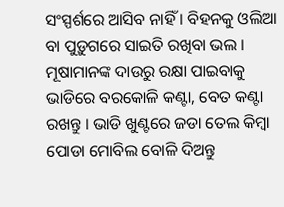ସଂସ୍ପର୍ଶରେ ଆସିବ ନାହିଁ । ବିହନକୁ ଓଲିଆ ବା ପୁଡ଼ୁଗରେ ସାଇତି ରଖିବା ଭଲ । ମୂଷାମାନଙ୍କ ଦାଉରୁ ରକ୍ଷା ପାଇବାକୁ ଭାଡିରେ ବରକୋଳି କଣ୍ଟା, ବେତ କଣ୍ଟା ରଖନ୍ତୁ । ଭାଡି ଖୁଣ୍ଟରେ ଜଡା ତେଲ କିମ୍ବା ପୋଡା ମୋବିଲ ବୋଳି ଦିଅନ୍ତୁ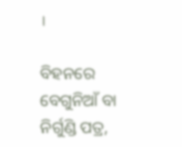।

ବିହନରେ ବେଗୁନିଆଁ ବା ନିର୍ଗୁଣ୍ଡି ପତ୍ର,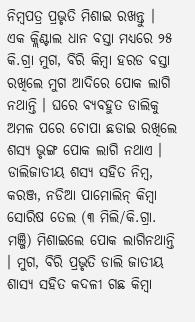ନିମ୍ବପତ୍ର ପ୍ରଭୃତି ମିଶାଇ ରଖନ୍ତୁ । ଏକ କ୍ଲିଣ୍ଟାଲ ଧାନ ବସ୍ତା ମଧ୍ୟରେ ୨୫ କି.ଗ୍ରା ମୁଗ, ବିରି କିମ୍ବା ହରଡ ବସ୍ତା ରଖିଲେ ମୁଗ ଆଦିରେ ପୋକ ଲାଗି ନଥାନ୍ତି । ଘରେ ବ୍ୟବହୁତ ଡାଲିକୁ ଅମଳ ପରେ ଚୋପା ଛଡାଇ ରଖିଲେ ଶସ୍ୟ ଭୃଙ୍ଗ ପୋକ ଲାଗି ନଥାଏ । ଡାଲିଜାତୀୟ ଶସ୍ୟ ସହିତ ନିମ୍ବ, କରଞ୍ଜ, ନଡିଆ ପାମୋଲିନ୍ କିମ୍ବା ସୋରିଷ ତେଲ (୩ ମିଲି/କି.ଗ୍ରା. ମଞ୍ଜି) ମିଶାଇଲେ ପୋକ ଲାଗିନଥାନ୍ତି । ମୁଗ, ବିରି ପ୍ରଭୃତି ଡାଲି ଜାତୀୟ ଶାସ୍ୟ ସହିତ କଦଳୀ ଗଛ କିମ୍ବା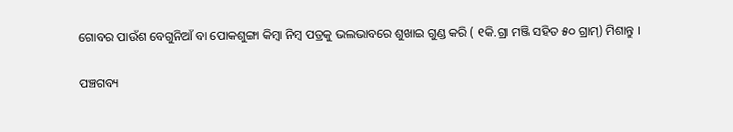ଗୋବର ପାଉଁଶ ବେଗୁନିଆଁ ବା ପୋକଶୁଙ୍ଗା କିମ୍ବା ନିମ୍ବ ପତ୍ରକୁ ଭଲଭାବରେ ଶୁଖାଇ ଗୁଣ୍ଡ କରି ( ୧କି.ଗ୍ରା ମଞ୍ଜି ସହିତ ୫୦ ଗ୍ରାମ୍) ମିଶାନ୍ତୁ ।

ପଞ୍ଚଗବ୍ୟ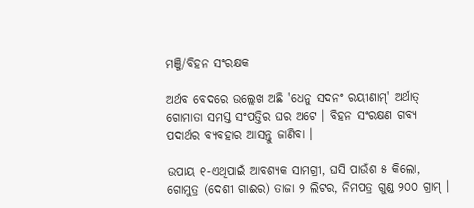ମଞ୍ଜି/ବିହନ ସଂରକ୍ଷକ

ଅର୍ଥବ ବେଦରେ ଉଲ୍ଲେଖ ଅଛି 'ଧେନୁ ସଦନଂ ରୟୀଣାମ୍' ଅର୍ଥାତ୍ ଗୋମାତା ସମସ୍ତ ସଂପତ୍ତିର ଘର ଅଟେ । ବିହନ ସଂରକ୍ଷଣ ଗବ୍ୟ ପଦାର୍ଥର ବ୍ୟବହାର ଆସନ୍ତୁ ଜାଣିବା ।

ଉପାୟ ୧-ଏଥିପାଇଁ ଆବଶ୍ୟକ ସାମଗ୍ରୀ, ଘସି ପାଉଁଶ ୫ କିଲୋ, ଗୋମୁତ୍ର (ଦେଶୀ ଗାଈର) ତାଜା ୨ ଲିଟର, ନିମପତ୍ର ଗୁଣ୍ଡ ୨୦୦ ଗ୍ରାମ୍ ।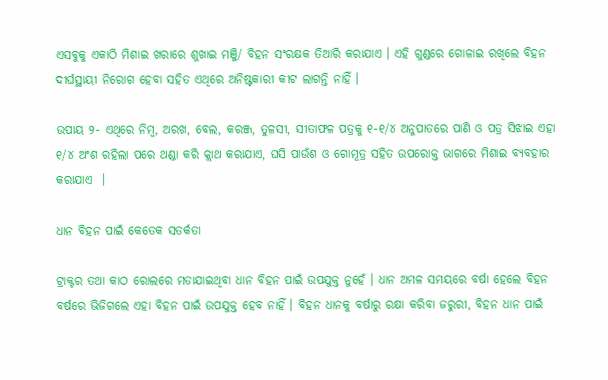ଏସବୁକୁ ଏକାଠି ମିଶାଇ ଖରାରେ ଶୁଖାଇ ମଞ୍ଜି/ ବିହନ ସଂରକ୍ଷକ ତିଆରି କରାଯାଏ । ଏହି ଗୁଣ୍ଡରେ ଗୋଳାଇ ରଖିଲେ ବିହନ ଦୀର୍ଘସ୍ଥାୟୀ ନିରୋଗ ହେବା ସହିତ ଏଥିରେ ଅନିଷ୍ଟକାରୀ କୀଟ ଲାଗନ୍ତି ନାହିଁ ।

ଉପାୟ ୨- ଏଥିରେ ନିମ୍ବ, ଅରଖ, ବେଲ, କରଞ୍ଜ, ତୁଳସୀ, ସୀତାଫଳ ପତ୍ରକୁ ୧-୧/୪ ଅନୁପାତରେ ପାଣି ଓ ପତ୍ର ସିଝାଇ ଏହା ୧/୪ ଅଂଶ ରହିଲା ପରେ ଥଣ୍ଡା କରି କ୍ଲାଥ କରାଯାଏ, ଘସି ପାଉଁଶ ଓ ଗୋମୂତ୍ର ସହିତ ଉପରୋକ୍ତ ଭାଗରେ ମିଶାଇ ବ୍ୟବହାର କରାଯାଏ  ।

ଧାନ ବିହନ ପାଇଁ କେତେକ ସତର୍କତା

ଟ୍ରାକ୍ଟର ତଥା କାଠ ରୋଲରେ ମଡାଯାଇଥିବା ଧାନ ବିହନ ପାଇଁ ଉପଯୁକ୍ତ ନୁହେଁ । ଧାନ ଅମଳ ସମୟରେ ବର୍ଷା ହେଲେ ବିହନ ବର୍ଷରେ ଭିଜିଗଲେ ଏହା ବିହନ ପାଇଁ ଉପଯୁକ୍ତ ହେବ ନାହିଁ । ବିହନ ଧାନକୁ ବର୍ଷାରୁ ରକ୍ଷା କରିବା ଜରୁରୀ, ବିହନ ଧାନ ପାଇଁ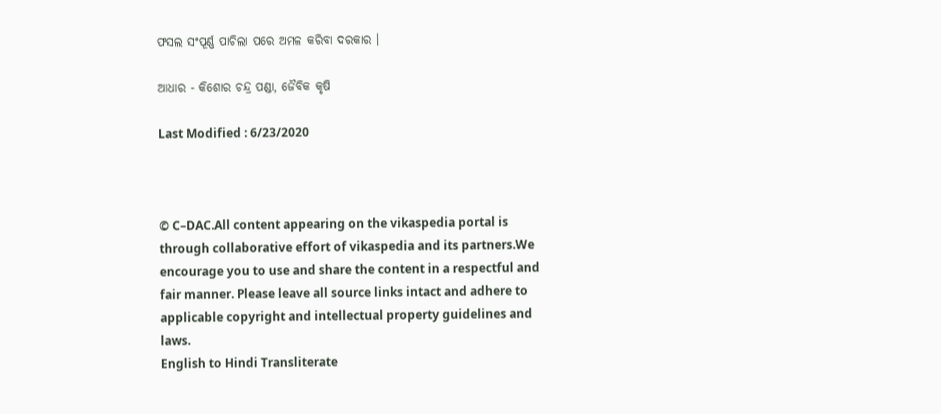ଫସଲ ସଂପୂର୍ଣ୍ଣ ପାଚିଲା ପରେ ଅମଳ କରିବା ଦରକାର ।

ଆଧାର - କିଶୋର ଚନ୍ଦ୍ର ପଣ୍ଡା, ଜୈବିକ କୃଷି

Last Modified : 6/23/2020



© C–DAC.All content appearing on the vikaspedia portal is through collaborative effort of vikaspedia and its partners.We encourage you to use and share the content in a respectful and fair manner. Please leave all source links intact and adhere to applicable copyright and intellectual property guidelines and laws.
English to Hindi Transliterate